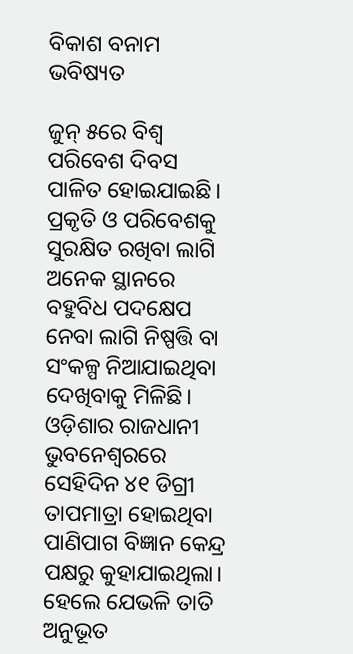ବିକାଶ ବନାମ ଭବିଷ୍ୟତ

ଜୁନ୍‌ ୫ରେ ବିଶ୍ୱ ପରିବେଶ ଦିବସ ପାଳିତ ହୋଇଯାଇଛି। ପ୍ରକୃତି ଓ ପରିବେଶକୁ ସୁରକ୍ଷିତ ରଖିବା ଲାଗି ଅନେକ ସ୍ଥାନରେ ବହୁବିଧ ପଦକ୍ଷେପ ନେବା ଲାଗି ନିଷ୍ପତ୍ତି ବା ସଂକଳ୍ପ ନିଆଯାଇଥିବା ଦେଖିବାକୁ ମିଳିଛି। ଓଡ଼ିଶାର ରାଜଧାନୀ ଭୁବନେଶ୍ୱରରେ ସେହିଦିନ ୪୧ ଡିଗ୍ରୀ ତାପମାତ୍ରା ହୋଇଥିବା ପାଣିପାଗ ବିଜ୍ଞାନ କେନ୍ଦ୍ର ପକ୍ଷରୁ କୁହାଯାଇଥିଲା। ହେଲେ ଯେଭଳି ତାତି ଅନୁଭୂତ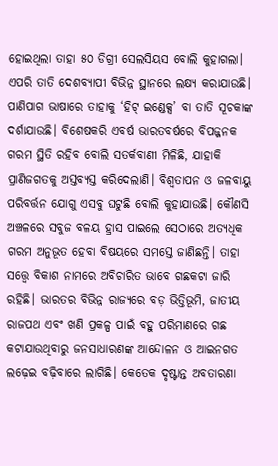ହୋଇଥିଲା ତାହା ୫୦ ଡିଗ୍ରୀ ସେଲସିୟସ ବୋଲି କୁହାଗଲା। ଏପରି ତାତି ଦେଶବ୍ୟାପୀ ବିଭିନ୍ନ ସ୍ଥାନରେ ଲକ୍ଷ୍ୟ କରାଯାଉଛି। ପାଣିପାଗ ଭାଷାରେ ତାହାକୁ ‘ହିଟ୍‌ ଇଣ୍ଡେକ୍ସ’ ବା ତାତି ସୂଚକାଙ୍କ ଦର୍ଶାଯାଉଛି। ବିଶେଷକରି ଏବର୍ଷ ଭାରତବର୍ଷରେ ବିପଜ୍ଜନକ ଗରମ ସ୍ଥିତି ରହିବ ବୋଲି ସତର୍କବାଣୀ ମିଳିଛି, ଯାହାକି ପ୍ରାଣିଜଗତକୁ ଅସ୍ତବ୍ୟସ୍ତ କରିଦେଲାଣି। ବିଶ୍ୱତାପନ ଓ ଜଳବାୟୁ ପରିବର୍ତ୍ତନ ଯୋଗୁ ଏସବୁ ଘଟୁଛି ବୋଲି କୁହାଯାଉଛି। କୌଣସି ଅଞ୍ଚଳରେ ସବୁଜ ବଳୟ ହ୍ରାସ ପାଇଲେ ସେଠାରେ ଅତ୍ୟଧିକ ଗରମ ଅନୁଭୂତ ହେବା ବିଷୟରେ ସମସ୍ତେ ଜାଣିଛନ୍ତି। ତାହା ସତ୍ତ୍ୱେ ବିକାଶ ନାମରେ ଅବିଚାରିତ ଭାବେ ଗଛକଟା ଜାରି ରହିଛି। ଭାରତର ବିଭିନ୍ନ ରାଜ୍ୟରେ ବଡ଼ ଭିତ୍ତିଭୂମି, ଜାତୀୟ ରାଜପଥ ଏବଂ ଖଣି ପ୍ରକଳ୍ପ ପାଇଁ ବହୁ ପରିମାଣରେ ଗଛ କଟାଯାଉଥିବାରୁ ଜନସାଧାରଣଙ୍କ ଆନ୍ଦୋଳନ ଓ ଆଇନଗତ ଲଢ଼େଇ ବଢ଼ିବାରେ ଲାଗିଛି। କେତେକ ଦୃଷ୍ଟାନ୍ତ ଅବତାରଣା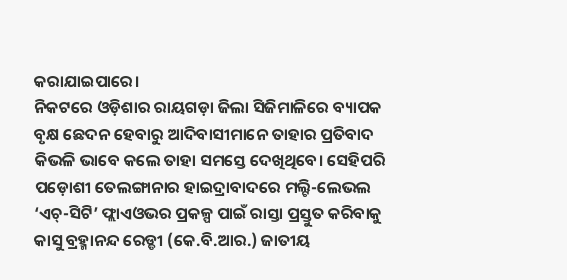କରାଯାଇପାରେ।
ନିକଟରେ ଓଡ଼ିଶାର ରାୟଗଡ଼ା ଜିଲା ସିଜିମାଳିରେ ବ୍ୟାପକ ବୃକ୍ଷ ଛେଦନ ହେବାରୁ ଆଦିବାସୀମାନେ ତାହାର ପ୍ରତିବାଦ କିଭଳି ଭାବେ କଲେ ତାହା ସମସ୍ତେ ଦେଖିଥିବେ। ସେହିପରି ପଡ଼ୋଶୀ ତେଲଙ୍ଗାନାର ହାଇଦ୍ରାବାଦରେ ମଲ୍ଟି-ଲେଭଲ ‘ଏଚ୍‌-ସିଟି’ ଫ୍ଲାଏଓଭର ପ୍ରକଳ୍ପ ପାଇଁ ରାସ୍ତା ପ୍ରସ୍ତୁତ କରିବାକୁ କାସୁ ବ୍ରହ୍ମାନନ୍ଦ ରେଡ୍ଡୀ (କେ.ବି.ଆର.) ଜାତୀୟ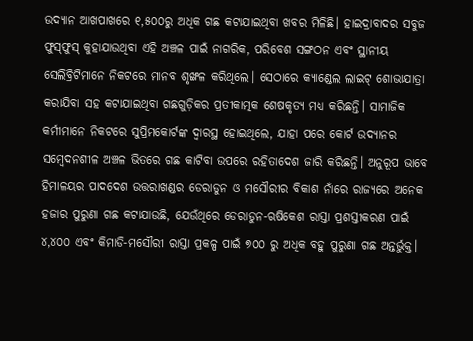ଉଦ୍ୟାନ ଆଖପାଖରେ ୧,୫୦୦ରୁ ଅଧିକ ଗଛ କଟାଯାଇଥିବା ଖବର ମିଳିଛି। ହାଇଦ୍ରାବାଦର ସବୁଜ ଫୁସ୍‌ଫୁସ୍‌ କୁହାଯାଉଥିବା ଏହି ଅଞ୍ଚଳ ପାଇଁ ନାଗରିକ, ପରିବେଶ ସଙ୍ଗଠନ ଏବଂ ସ୍ଥାନୀୟ ସେଲିବ୍ରିଟିମାନେ ନିକଟରେ ମାନବ ଶୃଙ୍ଖଳ କରିଥିଲେ। ସେଠାରେ କ୍ୟାଣ୍ଡେଲ ଲାଇଟ୍‌ ଶୋଭାଯାତ୍ରା କରାଯିବା ସହ କଟାଯାଇଥିବା ଗଛଗୁଡ଼ିକର ପ୍ରତୀକାତ୍ମକ ଶେଷକୃତ୍ୟ ମଧ୍ୟ କରିଛନ୍ତି। ସାମାଜିକ କର୍ମୀମାନେ ନିକଟରେ ସୁପ୍ରିମକୋର୍ଟଙ୍କ ଦ୍ୱାରସ୍ଥ ହୋଇଥିଲେ, ଯାହା ପରେ କୋର୍ଟ ଉଦ୍ୟାନର ସମ୍ବେଦନଶୀଳ ଅଞ୍ଚଳ ଭିତରେ ଗଛ କାଟିବା ଉପରେ ରହିତାଦେଶ ଜାରି କରିଛନ୍ତି। ଅନୁରୂପ ଭାବେ ହିମାଳୟର ପାଦଦେଶ ଉତ୍ତରାଖଣ୍ଡର ଡେରାଡୁନ ଓ ମସୌରୀର ବିକାଶ ନାଁରେ ରାଜ୍ୟରେ ଅନେକ ହଜାର ପୁରୁଣା ଗଛ କଟାଯାଉଛି, ଯେଉଁଥିରେ ଡେରାଡୁନ-ଋଷିକେଶ ରାସ୍ତା ପ୍ରଶସ୍ତୀକରଣ ପାଇଁ ୪,୪୦୦ ଏବଂ କିମାଡି-ମସୌରୀ ରାସ୍ତା ପ୍ରକଳ୍ପ ପାଇଁ ୭୦୦ ରୁ ଅଧିକ ବହୁ ପୁରୁଣା ଗଛ ଅନ୍ତର୍ଭୁକ୍ତ।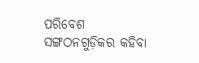ପରିବେଶ ସଙ୍ଗଠନଗୁଡ଼ିକର କହିବା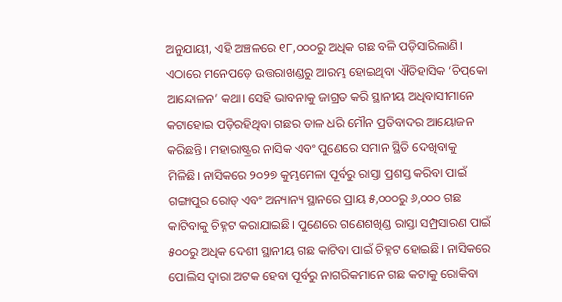ଅନୁଯାୟୀ, ଏହି ଅଞ୍ଚଳରେ ୧୮,୦୦୦ରୁ ଅଧିକ ଗଛ ବଳି ପଡ଼ିସାରିଲାଣି। ଏଠାରେ ମନେପଡ଼େ ଉତ୍ତରାଖଣ୍ଡରୁ ଆରମ୍ଭ ହୋଇଥିବା ଐତିହାସିକ ‘ଚିପ୍‌କୋ ଆନ୍ଦୋଳନ’ କଥା। ସେହି ଭାବନାକୁ ଜାଗ୍ରତ କରି ସ୍ଥାନୀୟ ଅଧିବାସୀମାନେ କଟାହୋଇ ପଡ଼ିରହିଥିବା ଗଛର ଡାଳ ଧରି ମୌନ ପ୍ରତିବାଦର ଆୟୋଜନ କରିଛନ୍ତି। ମହାରାଷ୍ଟ୍ରର ନାସିକ ଏବଂ ପୁଣେରେ ସମାନ ସ୍ଥିତି ଦେଖିବାକୁ ମିଳିଛି। ନାସିକରେ ୨୦୨୭ କୁମ୍ଭମେଳା ପୂର୍ବରୁ ରାସ୍ତା ପ୍ରଶସ୍ତ କରିବା ପାଇଁ ଗଙ୍ଗାପୁର ରୋଡ୍‌ ଏବଂ ଅନ୍ୟାନ୍ୟ ସ୍ଥାନରେ ପ୍ରାୟ ୫,୦୦୦ରୁ ୬,୦୦୦ ଗଛ କାଟିବାକୁ ଚିହ୍ନଟ କରାଯାଇଛି। ପୁଣେରେ ଗଣେଶଖିଣ୍ଡ ରାସ୍ତା ସମ୍ପ୍ରସାରଣ ପାଇଁ ୫୦୦ରୁ ଅଧିକ ଦେଶୀ ସ୍ଥାନୀୟ ଗଛ କାଟିବା ପାଇଁ ଚିହ୍ନଟ ହୋଇଛି। ନାସିକରେ ପୋଲିସ ଦ୍ୱାରା ଅଟକ ହେବା ପୂର୍ବରୁ ନାଗରିକମାନେ ଗଛ କଟାକୁ ରୋକିବା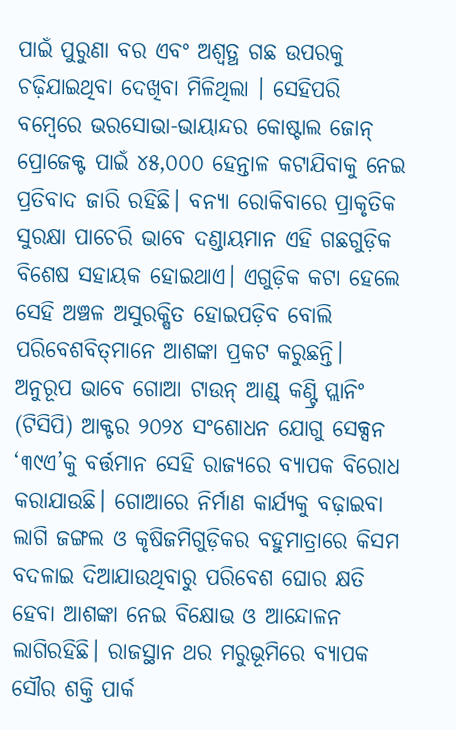ପାଇଁ ପୁରୁଣା ବର ଏବଂ ଅଶ୍ୱତ୍ଥ ଗଛ ଉପରକୁ ଚଢ଼ିଯାଇଥିବା ଦେଖିବା ମିଳିଥିଲା । ସେହିପରି ବମ୍ବେରେ ଭରସୋଭା-ଭାୟାନ୍ଦର କୋଷ୍ଟାଲ ଜୋନ୍‌ ପ୍ରୋଜେକ୍ଟ ପାଇଁ ୪୫,୦୦୦ ହେନ୍ତାଳ କଟାଯିବାକୁ ନେଇ ପ୍ରତିବାଦ ଜାରି ରହିଛି। ବନ୍ୟା ରୋକିବାରେ ପ୍ରାକୃତିକ ସୁରକ୍ଷା ପାଚେରି ଭାବେ ଦଣ୍ଡାୟମାନ ଏହି ଗଛଗୁଡ଼ିକ ବିଶେଷ ସହାୟକ ହୋଇଥାଏ। ଏଗୁଡ଼ିକ କଟା ହେଲେ ସେହି ଅଞ୍ଚଳ ଅସୁରକ୍ଷିତ ହୋଇପଡ଼ିବ ବୋଲି ପରିବେଶବିତ୍‌ମାନେ ଆଶଙ୍କା ପ୍ରକଟ କରୁଛନ୍ତି। ଅନୁରୂପ ଭାବେ ଗୋଆ ଟାଉନ୍‌ ଆଣ୍ଡ୍‌ କଣ୍ଟ୍ରି ପ୍ଲାନିଂ (ଟିସିପି) ଆକ୍ଟର ୨୦୨୪ ସଂଶୋଧନ ଯୋଗୁ ସେକ୍ସନ ‘୩୯ଏ’କୁ ବର୍ତ୍ତମାନ ସେହି ରାଜ୍ୟରେ ବ୍ୟାପକ ବିରୋଧ କରାଯାଉଛି। ଗୋଆରେ ନିର୍ମାଣ କାର୍ଯ୍ୟକୁ ବଢ଼ାଇବା ଲାଗି ଜଙ୍ଗଲ ଓ କୃଷିଜମିଗୁଡ଼ିକର ବହୁମାତ୍ରାରେ କିସମ ବଦଳାଇ ଦିଆଯାଉଥିବାରୁ ପରିବେଶ ଘୋର କ୍ଷତି ହେବା ଆଶଙ୍କା ନେଇ ବିକ୍ଷୋଭ ଓ ଆନ୍ଦୋଳନ ଲାଗିରହିଛି। ରାଜସ୍ଥାନ ଥର ମରୁଭୂମିରେ ବ୍ୟାପକ ସୌର ଶକ୍ତି ପାର୍କ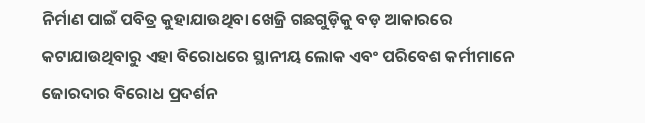ନିର୍ମାଣ ପାଇଁ ପବିତ୍ର କୁହାଯାଉଥିବା ଖେଜ୍ରି ଗଛଗୁଡ଼ିକୁ ବଡ଼ ଆକାରରେ କଟାଯାଉଥିବାରୁ ଏହା ବିରୋଧରେ ସ୍ଥାନୀୟ ଲୋକ ଏବଂ ପରିବେଶ କର୍ମୀମାନେ ଜୋରଦାର ବିରୋଧ ପ୍ରଦର୍ଶନ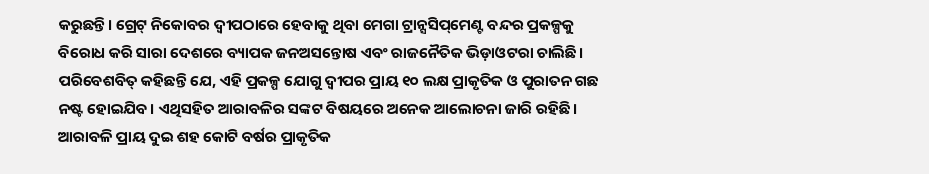କରୁଛନ୍ତି। ଗ୍ରେଟ୍‌ ନିକୋବର ଦ୍ୱୀପଠାରେ ହେବାକୁ ଥିବା ମେଗା ଟ୍ରାନ୍ସସିପ୍‌ମେଣ୍ଟ ବନ୍ଦର ପ୍ରକଳ୍ପକୁ ବିରୋଧ କରି ସାରା ଦେଶରେ ବ୍ୟାପକ ଜନଅସନ୍ତୋଷ ଏବଂ ରାଜନୈତିକ ଭିଡ଼ାଓଟରା ଚାଲିଛି। ପରିବେଶବିତ୍‌ କହିଛନ୍ତି ଯେ, ଏହି ପ୍ରକଳ୍ପ ଯୋଗୁ ଦ୍ୱୀପର ପ୍ରାୟ ୧୦ ଲକ୍ଷ ପ୍ରାକୃତିକ ଓ ପୁରାତନ ଗଛ ନଷ୍ଟ ହୋଇଯିବ। ଏଥିସହିତ ଆରାବଳିର ସଙ୍କଟ ବିଷୟରେ ଅନେକ ଆଲୋଚନା ଜାରି ରହିଛି। ଆରାବଳି ପ୍ରାୟ ଦୁଇ ଶହ କୋଟି ବର୍ଷର ପ୍ରାକୃତିକ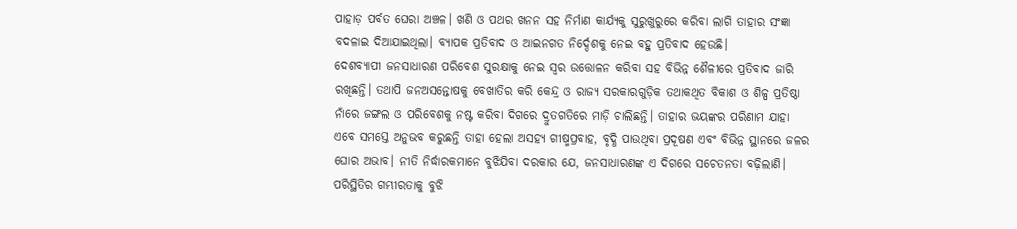ପାହାଡ଼ ପର୍ବତ ଘେରା ଅଞ୍ଚଳ। ଖଣି ଓ ପଥର ଖନନ ସହ ନିର୍ମାଣ କାର୍ଯ୍ୟକୁ ସୁରୁଖୁରୁରେ କରିବା ଲାଗି ତାହାର ସଂଜ୍ଞା ବଦଳାଇ ଦିଆଯାଇଥିଲା। ବ୍ୟାପକ ପ୍ରତିବାଦ ଓ ଆଇନଗତ ନିର୍ଦ୍ଦେଶକୁ ନେଇ ବହୁ ପ୍ରତିବାଦ ହେଉଛି।
ଦେଶବ୍ୟାପୀ ଜନସାଧାରଣ ପରିବେଶ ସୁରକ୍ଷାକୁ ନେଇ ସ୍ବର ଉତ୍ତୋଳନ କରିବା ସହ ବିଭିନ୍ନ ଶୈଳୀରେ ପ୍ରତିବାଦ ଜାରି ରଖିଛନ୍ତି। ତଥାପି ଜନଅସନ୍ତୋଷକୁ ବେଖାତିର କରି କେନ୍ଦ୍ର ଓ ରାଜ୍ୟ ସରକାରଗୁଡ଼ିକ ତଥାକଥିତ ବିକାଶ ଓ ଶିଳ୍ପ ପ୍ରତିଷ୍ଠା ନାଁରେ ଜଙ୍ଗଲ ଓ ପରିବେଶକୁ ନଷ୍ଟ କରିବା ଦିଗରେ ଦ୍ରୁତଗତିରେ ମାଡ଼ି ଚାଲିଛନ୍ତି। ତାହାର ଭୟଙ୍କର ପରିଣାମ ଯାହା ଏବେ ସମସ୍ତେ ଅନୁଭବ କରୁଛନ୍ତି ତାହା ହେଲା ଅସହ୍ୟ ଗୀଷ୍ମପ୍ରବାହ, ବୃଦ୍ଧି ପାଉଥିବା ପ୍ରଦୂଷଣ ଏବଂ ବିଭିନ୍ନ ସ୍ଥାନରେ ଜଳର ଘୋର ଅଭାବ। ନୀତି ନିର୍ଦ୍ଧାରକମାନେ ବୁଝିଯିବା ଦରକାର ଯେ, ଜନସାଧାରଣଙ୍କ ଏ ଦିଗରେ ସଚେତନତା ବଢ଼ିଲାଣି। ପରିସ୍ଥିତିର ଗମ୍ଭୀରତାକୁ ବୁଝି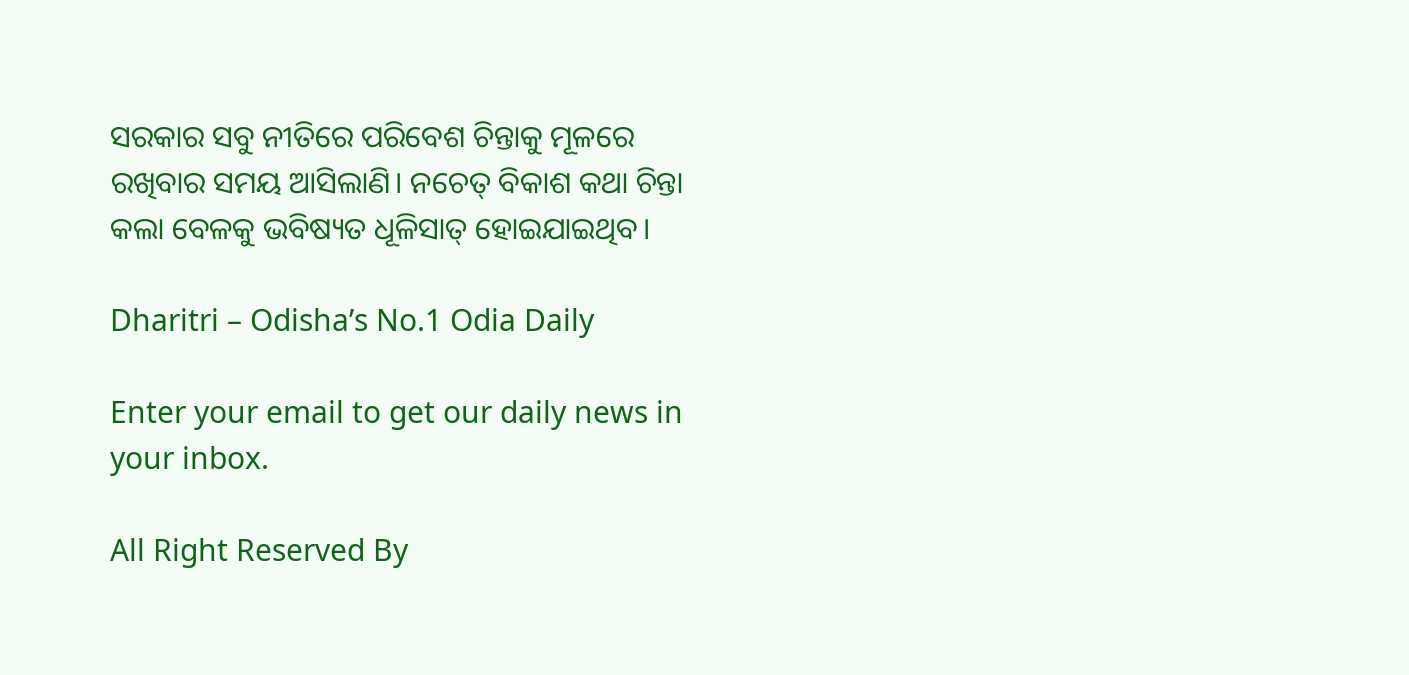ସରକାର ସବୁ ନୀତିରେ ପରିବେଶ ଚିନ୍ତାକୁ ମୂଳରେ ରଖିବାର ସମୟ ଆସିଲାଣି। ନଚେତ୍‌ ବିକାଶ କଥା ଚିନ୍ତା କଲା ବେଳକୁ ଭବିଷ୍ୟତ ଧୂଳିସାତ୍‌ ହୋଇଯାଇଥିବ।

Dharitri – Odisha’s No.1 Odia Daily

Enter your email to get our daily news in your inbox.

All Right Reserved By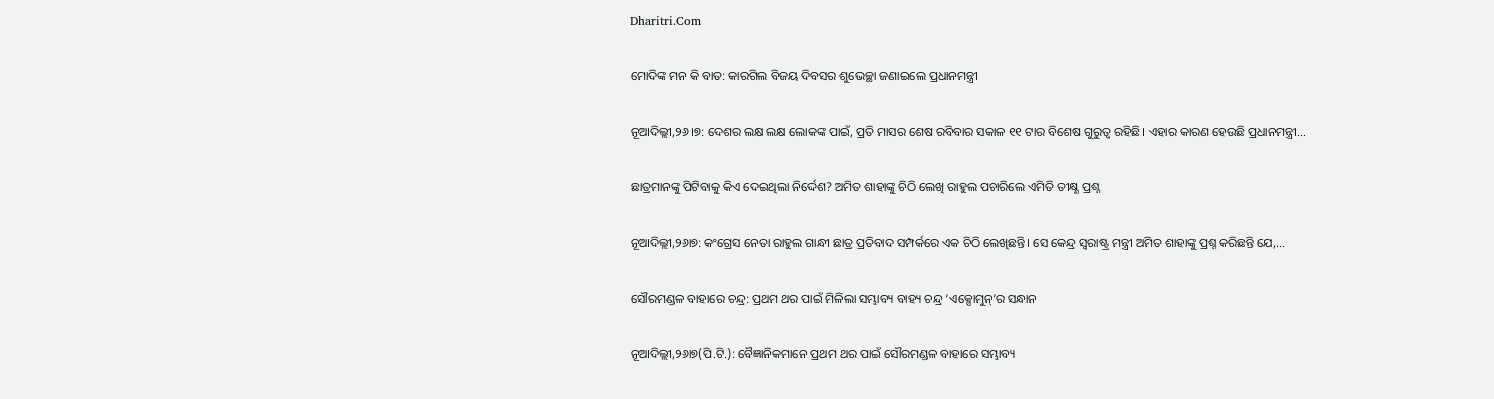Dharitri.Com

ମୋଦିଙ୍କ ମନ କି ବାତ: କାରଗିଲ ବିଜୟ ଦିବସର ଶୁଭେଚ୍ଛା ଜଣାଇଲେ ପ୍ରଧାନମନ୍ତ୍ରୀ

ନୂଆଦିଲ୍ଲୀ,୨୬।୭: ଦେଶର ଲକ୍ଷ ଲକ୍ଷ ଲୋକଙ୍କ ପାଇଁ, ପ୍ରତି ମାସର ଶେଷ ରବିବାର ସକାଳ ୧୧ ଟାର ବିଶେଷ ଗୁରୁତ୍ୱ ରହିଛି। ଏହାର କାରଣ ହେଉଛି ପ୍ରଧାନମନ୍ତ୍ରୀ…

ଛାତ୍ରମାନଙ୍କୁ ପିଟିବାକୁ କିଏ ଦେଇଥିଲା ନିର୍ଦ୍ଦେଶ? ଅମିତ ଶାହାଙ୍କୁ ଚିଠି ଲେଖି ରାହୁଲ ପଚାରିଲେ ଏମିତି ତୀକ୍ଷ୍ଣ ପ୍ରଶ୍ନ

ନୂଆଦିଲ୍ଲୀ,୨୬ା୭: କଂଗ୍ରେସ ନେତା ରାହୁଲ ଗାନ୍ଧୀ ଛାତ୍ର ପ୍ରତିବାଦ ସମ୍ପର୍କରେ ଏକ ଚିଠି ଲେଖିଛନ୍ତି। ସେ କେନ୍ଦ୍ର ସ୍ବରାଷ୍ଟ୍ର ମନ୍ତ୍ରୀ ଅମିତ ଶାହାଙ୍କୁ ପ୍ରଶ୍ନ କରିଛନ୍ତି ଯେ,…

ସୌରମଣ୍ଡଳ ବାହାରେ ଚନ୍ଦ୍ର: ପ୍ରଥମ ଥର ପାଇଁ ମିଳିଲା ସମ୍ଭାବ୍ୟ ବାହ୍ୟ ଚନ୍ଦ୍ର ‘ଏକ୍ସୋମୁନ୍‌’ର ସନ୍ଧାନ

ନୂଆଦିଲ୍ଲୀ,୨୬ା୭(ପି.ଟି.): ବୈଜ୍ଞାନିକମାନେ ପ୍ରଥମ ଥର ପାଇଁ ସୌରମଣ୍ଡଳ ବାହାରେ ସମ୍ଭାବ୍ୟ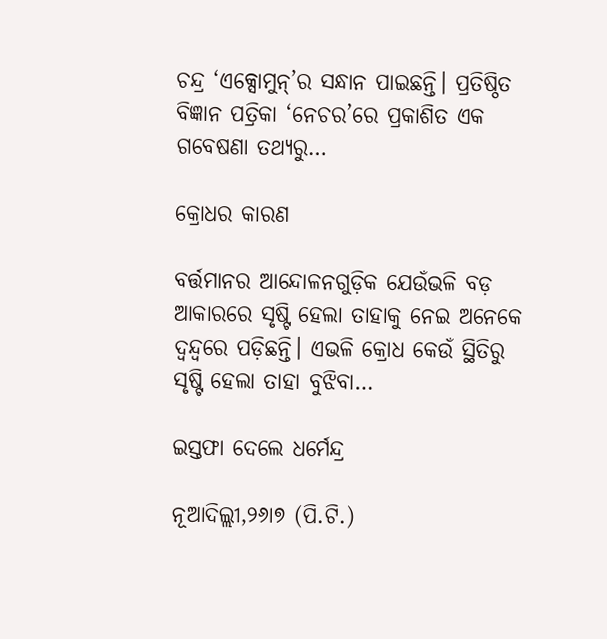ଚନ୍ଦ୍ର ‘ଏକ୍ସୋମୁନ୍‌’ର ସନ୍ଧାନ ପାଇଛନ୍ତି। ପ୍ରତିଷ୍ଠିତ ବିଜ୍ଞାନ ପତ୍ରିକା ‘ନେଚର’ରେ ପ୍ରକାଶିତ ଏକ ଗବେଷଣା ତଥ୍ୟରୁ…

କ୍ରୋଧର କାରଣ

ବର୍ତ୍ତମାନର ଆନ୍ଦୋଳନଗୁଡ଼ିକ ଯେଉଁଭଳି ବଡ଼ ଆକାରରେ ସୃଷ୍ଟି ହେଲା ତାହାକୁ ନେଇ ଅନେକେ ଦ୍ୱନ୍ଦ୍ୱରେ ପଡ଼ିଛନ୍ତି। ଏଭଳି କ୍ରୋଧ କେଉଁ ସ୍ଥିତିରୁ ସୃଷ୍ଟି ହେଲା ତାହା ବୁଝିବା…

ଇସ୍ତଫା ଦେଲେ ଧର୍ମେନ୍ଦ୍ର

ନୂଆଦିଲ୍ଲୀ,୨୬ା୭ (ପି.ଟି.)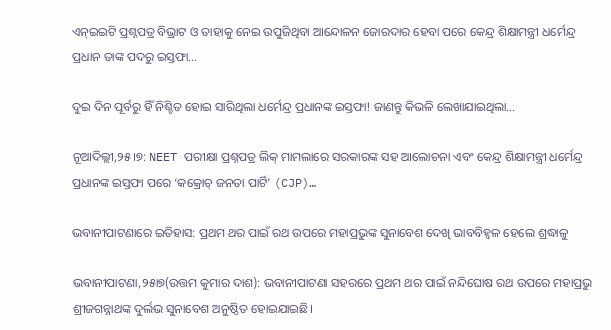ଏନ୍‌ଇଇଟି ପ୍ରଶ୍ନପତ୍ର ବିଭ୍ରାଟ ଓ ତାହାକୁ ନେଇ ଉପୁଜିଥିବା ଆନ୍ଦୋଳନ ଜୋରଦାର ହେବା ପରେ କେନ୍ଦ୍ର ଶିକ୍ଷାମନ୍ତ୍ରୀ ଧର୍ମେନ୍ଦ୍ର ପ୍ରଧାନ ତାଙ୍କ ପଦରୁ ଇସ୍ତଫା…

ଦୁଇ ଦିନ ପୂର୍ବରୁ ହିଁ ନିଶ୍ଚିତ ହୋଇ ସାରିଥିଲା ଧର୍ମେନ୍ଦ୍ର ପ୍ରଧାନଙ୍କ ଇସ୍ତଫା! ଜାଣନ୍ତୁ କିଭଳି ଲେଖାଯାଇଥିଲା…

ନୂଆଦିଲ୍ଲୀ,୨୫।୭: NEET ପରୀକ୍ଷା ପ୍ରଶ୍ନପତ୍ର ଲିକ୍ ମାମଲାରେ ସରକାରଙ୍କ ସହ ଆଲୋଚନା ଏବଂ କେନ୍ଦ୍ର ଶିକ୍ଷାମନ୍ତ୍ରୀ ଧର୍ମେନ୍ଦ୍ର ପ୍ରଧାନଙ୍କ ଇସ୍ତଫା ପରେ ‘କକ୍ରୋଚ୍ ଜନତା ପାର୍ଟି’ (CJP)…

ଭବାନୀପାଟଣାରେ ଇତିହାସ: ପ୍ରଥମ ଥର ପାଇଁ ରଥ ଉପରେ ମହାପ୍ରଭୁଙ୍କ ସୁନାବେଶ ଦେଖି ଭାବବିହ୍ୱଳ ହେଲେ ଶ୍ରଦ୍ଧାଳୁ

ଭବାନୀପାଟଣା,୨୫ା୭(ଉତ୍ତମ କୁମାର ଦାଶ): ଭବାନୀପାଟଣା ସହରରେ ପ୍ରଥମ ଥର ପାଇଁ ନନ୍ଦିଘୋଷ ରଥ ଉପରେ ମହାପ୍ରଭୁ ଶ୍ରୀଜଗନ୍ନାଥଙ୍କ ଦୁର୍ଲଭ ସୁନାବେଶ ଅନୁଷ୍ଠିତ ହୋଇଯାଇଛି।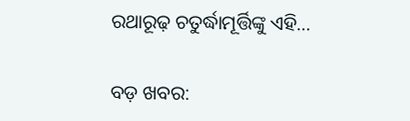ରଥାରୂଢ଼ ଚତୁର୍ଦ୍ଧାମୂର୍ତ୍ତିଙ୍କୁ ଏହି…

ବଡ଼ ଖବର: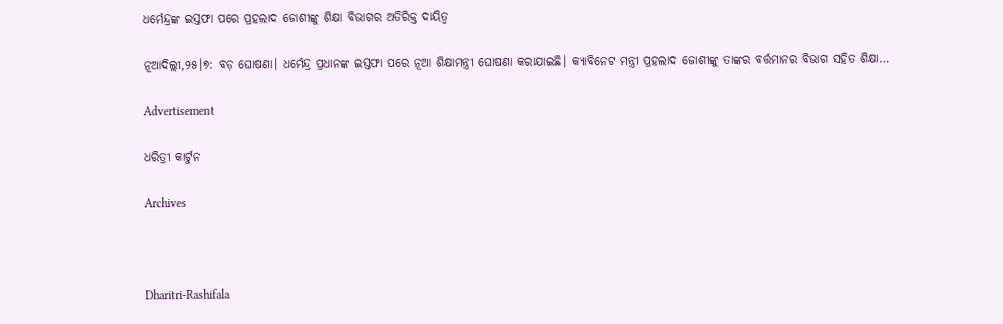ଧର୍ମେନ୍ଦ୍ରଙ୍କ ଇସ୍ତଫା ପରେ ପ୍ରହଲାଦ ଜୋଶୀଙ୍କୁ ଶିକ୍ଷା ବିଭାଗର ଅତିରିକ୍ତ ଦାୟିତ୍ୱ

ନୂଆଦିଲ୍ଲୀ,୨୫।୭: ବଡ଼ ଘୋଷଣା। ଧର୍ମେନ୍ଦ୍ର ପ୍ରଧାନଙ୍କ ଇସ୍ତଫା ପରେ ନୂଆ ଶିକ୍ଷାମନ୍ତ୍ରୀ ଘୋଷଣା କରାଯାଇଛି। କ୍ୟାବିନେଟ ମନ୍ତ୍ରୀ ପ୍ରହଲାଦ ଜୋଶୀଙ୍କୁ ତାଙ୍କର ବର୍ତ୍ତମାନର ବିଭାଗ ସହିତ ଶିକ୍ଷା…

Advertisement

ଧରିତ୍ରୀ କାର୍ଟୁନ

Archives



Dharitri-Rashifala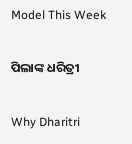Model This Week

ପିଲାଙ୍କ ଧରିତ୍ରୀ

Why Dharitri